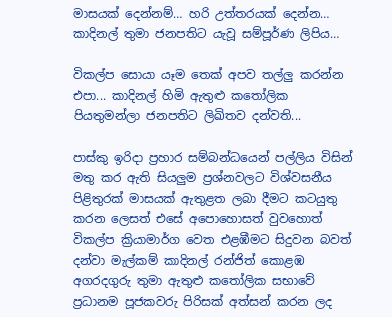මාසයක් දෙන්නම්… හරි උත්තරයක් දෙන්න… කාදිනල් තුමා ජනපතිට යැවූ සම්පූර්ණ ලිපිය…

විකල්ප සොයා යෑම තෙක් අපව තල්ලු කරන්න එපා... කාදිනල් හිමි ඇතුළු කතෝලික පියතුමන්ලා ජනපතිට ලිඛිතව දන්වති...

පාස්කු ඉරිදා ප්‍රහාර සම්බන්ධයෙන් පල්ලිය විසින් මතු කර ඇති සියලුම ප්‍රශ්නවලට විශ්වසනීය පිළිතුරක් මාසයක් ඇතුළත ලබා දීමට කටයුතු කරන ලෙසත් එසේ අපොහොසත් වුවහොත් විකල්ප ක්‍රියාමාර්ග වෙත එළඹීමට සිදුවන බවත් දන්වා මැල්කම් කාදිනල් රන්ජිත් කොළඹ අගරදගුරු තුමා ඇතුළු කතෝලික සභාවේ ප්‍රධානම පූජකවරු පිරිසක් අත්සන් කරන ලද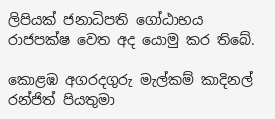ලිපියක් ජනාධිපති ගෝඨාභය රාජපක්ෂ වෙත අද යොමු කර තිබේ.

කොළඹ අගරදගුරු මැල්කම් කාදිනල් රන්ජිත් පියතුමා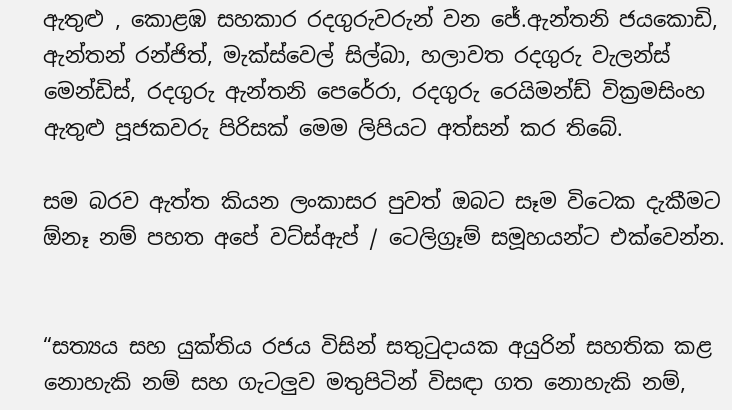ඇතුළු , කොළඹ සහකාර රදගුරුවරුන් වන ජේ.ඇන්තනි ජයකොඩි, ඇන්තන් රන්ජිත්, මැක්ස්වෙල් සිල්බා, හලාවත රදගුරු වැලන්ස් මෙන්ඩිස්, රදගුරු ඇන්තනි පෙරේරා, රදගුරු රෙයිමන්ඩ් වික්‍රමසිංහ ඇතුළු පූජකවරු පිරිසක් මෙම ලිපියට අත්සන් කර තිබේ.

සම බරව ඇත්ත කියන ලංකාසර පුවත් ඔබට සෑම විටෙක දැකීමට ඕනෑ නම් පහත අපේ වට්ස්ඇප් / ටෙලිග්‍රෑම් සමූහයන්ට එක්වෙන්න.


“සත්‍යය සහ යුක්තිය රජය විසින් සතුටුදායක අයුරින් සහතික කළ නොහැකි නම් සහ ගැටලුව මතුපිටින් විසඳා ගත නොහැකි නම්,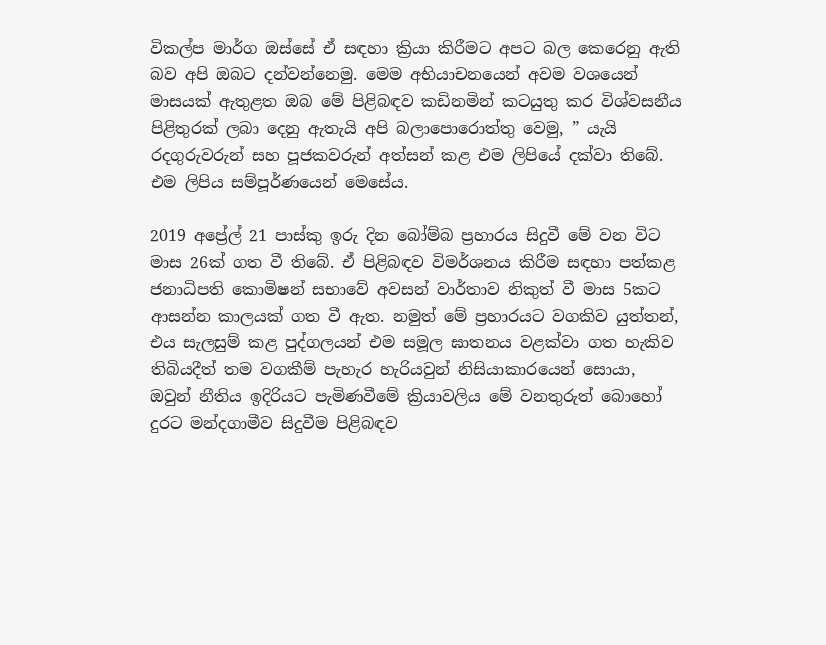විකල්ප මාර්ග ඔස්සේ ඒ සඳහා ක්‍රියා කිරීමට අපට බල කෙරෙනු ඇති බව අපි ඔබට දන්වන්නෙමු. මෙම අභියාචනයෙන් අවම වශයෙන් මාසයක් ඇතුළත ඔබ මේ පිළිබඳව කඩිනමින් කටයුතු කර විශ්වසනීය පිළිතුරක් ලබා දෙනු ඇතැයි අපි බලාපොරොත්තු වෙමු, ” යැයි රදගුරුවරුන් සහ පූජකවරුන් අත්සන් කළ එම ලිපියේ දක්වා තිබේ.
එම ලිපිය සම්පූර්ණයෙන් මෙසේය.

2019 අප්‍රේල් 21 පාස්කු ඉරු දින බෝම්බ ප්‍රහාරය සිදුවී මේ වන විට මාස 26ක් ගත වී තිබේ. ඒ පිළිබඳව විමර්ශනය කිරීම සඳහා පත්කළ ජනාධිපති කොමිෂන් සභාවේ අවසන් වාර්තාව නිකුත් වී මාස 5කට ආසන්න කාලයක් ගත වී ඇත. නමුත් මේ ප්‍රහාරයට වගකිව යුත්තන්, එය සැලසුම් කළ පුද්ගලයන් එම සමූල ඝාතනය වළක්වා ගත හැකිව තිබියදීත් තම වගකීම් පැහැර හැරියවුන් නිසියාකාරයෙන් සොයා, ඔවුන් නීතිය ඉදිරියට පැමිණවීමේ ක්‍රියාවලිය මේ වනතුරුත් බොහෝ දුරට මන්දගාමීව සිදුවීම පිළිබඳව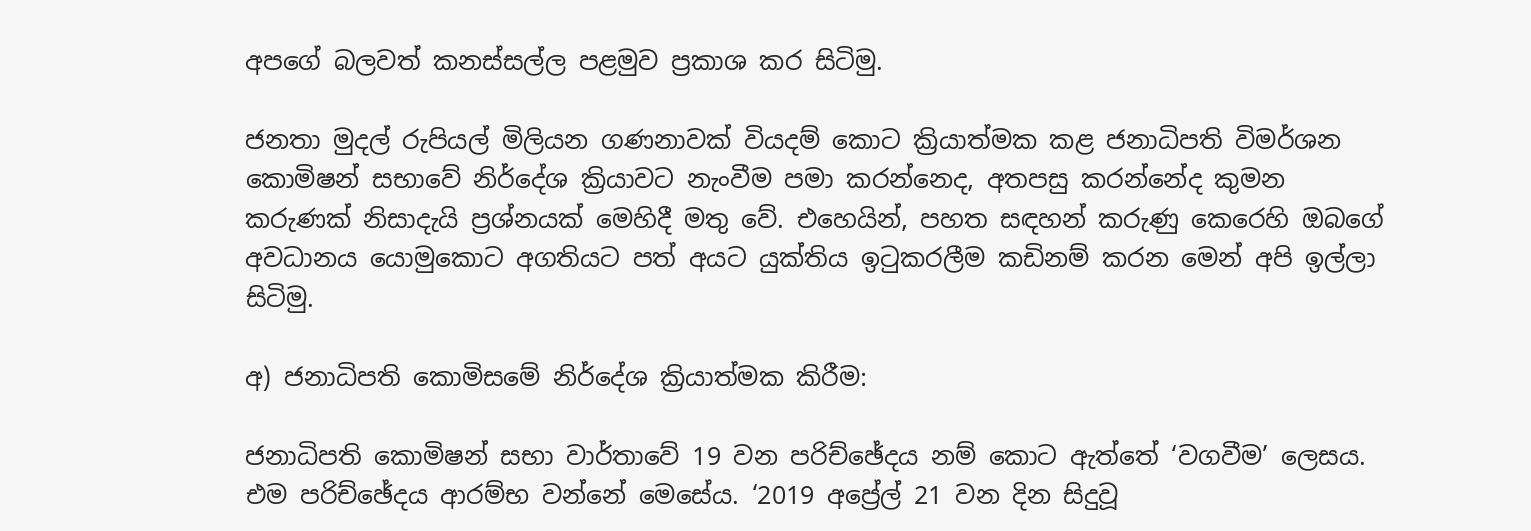අපගේ බලවත් කනස්සල්ල පළමුව ප්‍රකාශ කර සිටිමු.

ජනතා මුදල් රුපියල් මිලියන ගණනාවක් වියදම් කොට ක්‍රියාත්මක කළ ජනාධිපති විමර්ශන කොමිෂන් සභාවේ නිර්දේශ ක්‍රියාවට නැංවීම පමා කරන්නෙද, අතපසු කරන්නේද කුමන කරුණක් නිසාදැයි ප්‍රශ්නයක් මෙහිදී මතු වේ. එහෙයින්, පහත සඳහන් කරුණු කෙරෙහි ඔබගේ අවධානය යොමුකොට අගතියට පත් අයට යුක්තිය ඉටුකරලීම කඩිනම් කරන මෙන් අපි ඉල්ලා සිටිමු.

අ) ජනාධිපති කොමිසමේ නිර්දේශ ක්‍රියාත්මක කිරීම:

ජනාධිපති කොමිෂන් සභා වාර්තාවේ 19 වන පරිච්ඡේදය නම් කොට ඇත්තේ ‘වගවීම’ ලෙසය. එම පරිච්ඡේදය ආරම්භ වන්නේ මෙසේය. ‘2019 අප්‍රේල් 21 වන දින සිදුවූ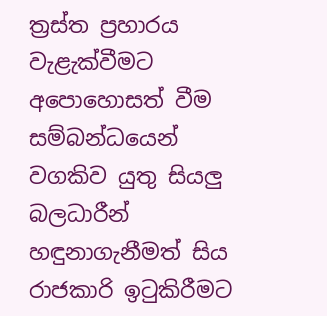ත්‍රස්ත ප්‍රහාරය වැළැක්වීමට අපොහොසත් වීම සම්බන්ධයෙන් වගකිව යුතු සියලු බලධාරීන් හඳුනාගැනීමත් සිය රාජකාරි ඉටුකිරීමට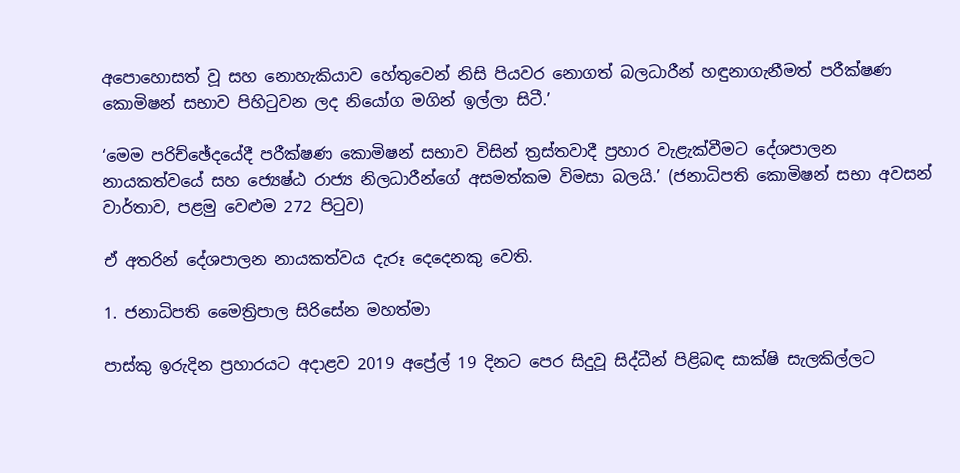අපොහොසත් වූ සහ නොහැකියාව හේතුවෙන් නිසි පියවර නොගත් බලධාරීන් හඳුනාගැනීමත් පරීක්ෂණ කොමිෂන් සභාව පිහිටුවන ලද නියෝග මගින් ඉල්ලා සිටී.’

‘මෙම පරිච්ඡේදයේදී පරීක්ෂණ කොමිෂන් සභාව විසින් ත්‍රස්තවාදී ප්‍රහාර වැළැක්වීමට දේශපාලන නායකත්වයේ සහ ජ්‍යෙෂ්ඨ රාජ්‍ය නිලධාරීන්ගේ අසමත්කම විමසා බලයි.’ (ජනාධිපති කොමිෂන් සභා අවසන් වාර්තාව, පළමු වෙළුම 272 පිටුව)

ඒ අතරින් දේශපාලන නායකත්වය දැරූ දෙදෙනකු වෙති.

1. ජනාධිපති මෛත්‍රිපාල සිරිසේන මහත්මා

පාස්කු ඉරුදින ප්‍රහාරයට අදාළව 2019 අප්‍රේල් 19 දිනට පෙර සිදුවූ සිද්ධීන් පිළිබඳ සාක්ෂි සැලකිල්ලට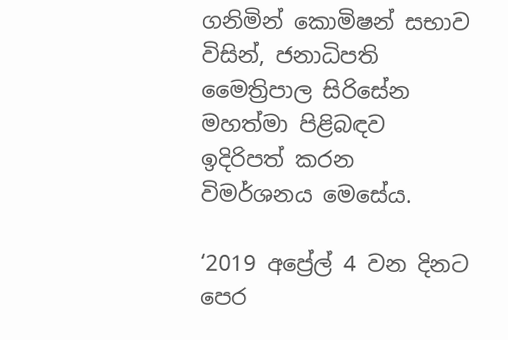ගනිමින් කොමිෂන් සභාව විසින්, ජනාධිපති මෛත්‍රිපාල සිරිසේන මහත්මා පිළිබඳව ඉදිරිපත් කරන විමර්ශනය මෙසේය.

‘2019 අප්‍රේල් 4 වන දිනට පෙර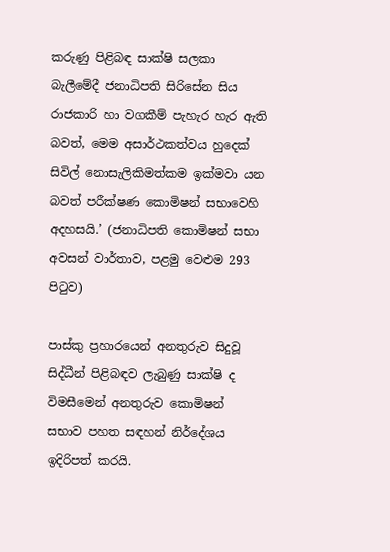කරුණු පිළිබඳ සාක්ෂි සලකා බැලීමේදී ජනාධිපති සිරිසේන සිය රාජකාරි හා වගකීම් පැහැර හැර ඇති බවත්, මෙම අසාර්ථකත්වය හුදෙක් සිවිල් නොසැලිකිමත්කම ඉක්මවා යන බවත් පරීක්ෂණ කොමිෂන් සභාවෙහි අදහසයි.’ (ජනාධිපති කොමිෂන් සභා අවසන් වාර්තාව, පළමු වෙළුම 293 පිටුව)

පාස්කු ප්‍රහාරයෙන් අනතුරුව සිදුවූ සිද්ධීන් පිළිබඳව ලැබුණු සාක්ෂි ද විමසීමෙන් අනතුරුව කොමිෂන් සභාව පහත සඳහන් නිර්දේශය ඉදිරිපත් කරයි.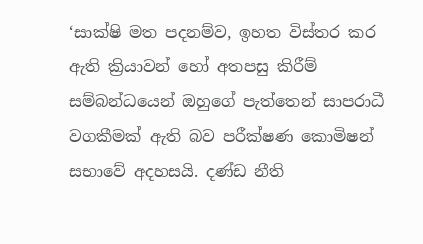‘සාක්ෂි මත පදනම්ව, ඉහත විස්තර කර ඇති ක්‍රියාවන් හෝ අතපසු කිරීම් සම්බන්ධයෙන් ඔහුගේ පැත්තෙන් සාපරාධී වගකීමක් ඇති බව පරීක්ෂණ කොමිෂන් සභාවේ අදහසයි. දණ්ඩ නීති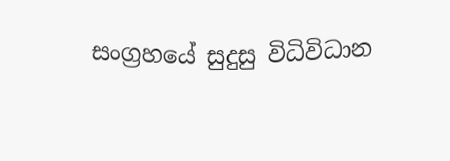සංග්‍රහයේ සුදුසු විධිවිධාන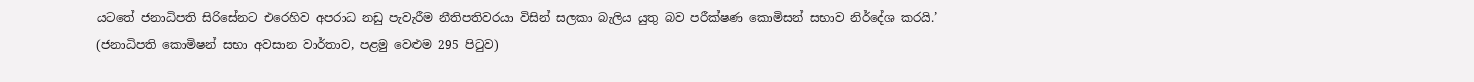යටතේ ජනාධිපති සිරිසේනට එරෙහිව අපරාධ නඩු පැවැරීම නීතිපතිවරයා විසින් සලකා බැලිය යුතු බව පරීක්ෂණ කොමිසන් සභාව නිර්දේශ කරයි.’ (ජනාධිපති කොමිෂන් සභා අවසාන වාර්තාව, පළමු වෙළුම 295 පිටුව)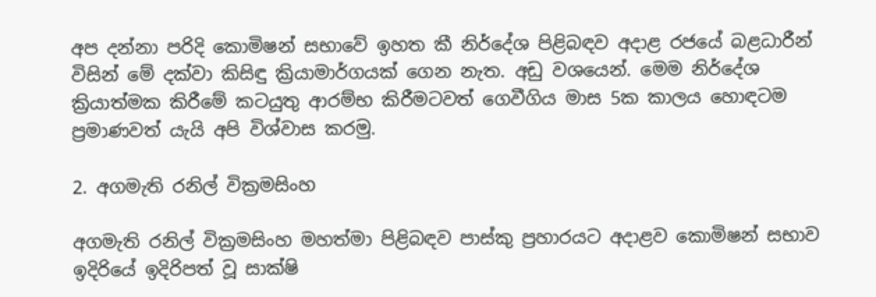අප දන්නා පරිදි කොමිෂන් සභාවේ ඉහත කී නිර්දේශ පිළිබඳව අදාළ රජයේ බළධාරීන් විසින් මේ දක්වා කිසිඳු ක්‍රියාමාර්ගයක් ගෙන නැත. අඩු වශයෙන්. මෙම නිර්දේශ ක්‍රියාත්මක කිරීමේ කටයුතු ආරම්භ කිරීමටවත් ගෙවීගිය මාස 5ක කාලය හොඳටම ප්‍රමාණවත් යැයි අපි විශ්වාස කරමු.

2. අගමැති රනිල් වික්‍රමසිංහ

අගමැති රනිල් වික්‍රමසිංහ මහත්මා පිළිබඳව පාස්කු ප්‍රහාරයට අදාළව කොමිෂන් සභාව ඉදිරියේ ඉදිරිපත් වූ සාක්ෂි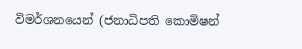විමර්ශනයෙන් (ජනාධිපති කොමිෂන්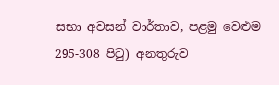සභා අවසන් වාර්තාව, පළමු වෙළුම 295-308 පිටු) අනතුරුව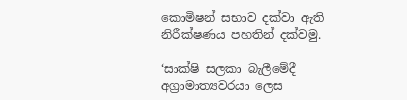කොමිෂන් සභාව දක්වා ඇති නිරීක්ෂණය පහතින් දක්වමු.

‘සාක්ෂි සලකා බැලීමේදී අග්‍රාමාත්‍යවරයා ලෙස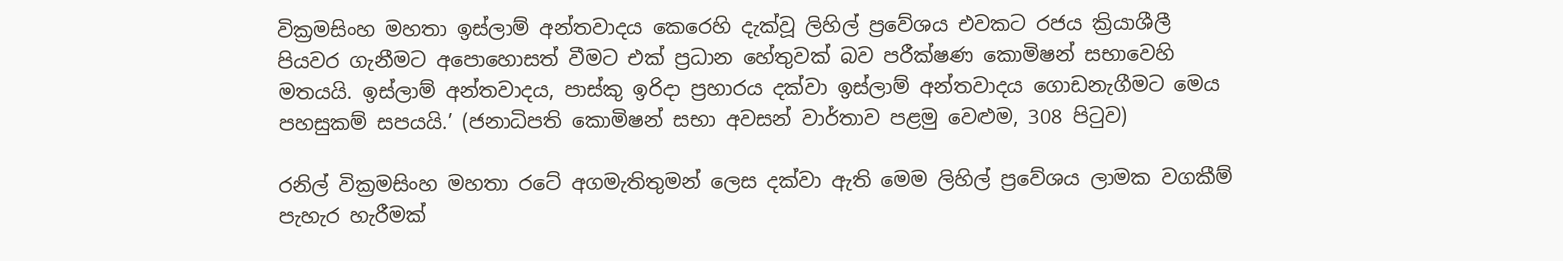වික්‍රමසිංහ මහතා ඉස්ලාම් අන්තවාදය කෙරෙහි දැක්වූ ලිහිල් ප්‍රවේශය එවකට රජය ක්‍රියාශීලී පියවර ගැනීමට අපොහොසත් වීමට එක් ප්‍රධාන හේතුවක් බව පරීක්ෂණ කොමිෂන් සභාවෙහි මතයයි. ඉස්ලාම් අන්තවාදය, පාස්කු ඉරිදා ප්‍රහාරය දක්වා ඉස්ලාම් අන්තවාදය ගොඩනැගීමට මෙය පහසුකම් සපයයි.’ (ජනාධිපති කොමිෂන් සභා අවසන් වාර්තාව පළමු වෙළුම, 308 පිටුව)

රනිල් වික්‍රමසිංහ මහතා රටේ අගමැතිතුමන් ලෙස දක්වා ඇති මෙම ලිහිල් ප්‍රවේශය ලාමක වගකීම් පැහැර හැරීමක්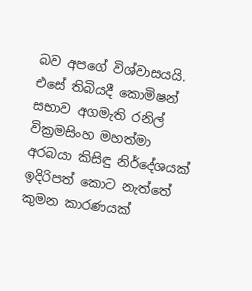බව අපගේ විශ්වාසයයි. එසේ තිබියදී කොමිෂන් සභාව අගමැති රනිල් වික්‍රමසිංහ මහත්මා අරබයා කිසිඳු නිර්දේශයක් ඉදිරිපත් කොට නැත්තේ කුමන කාරණයක්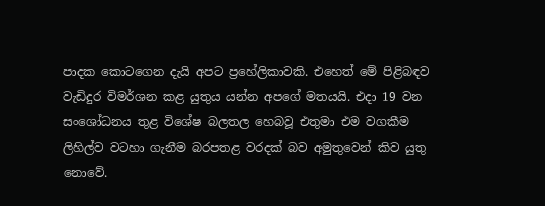පාදක කොටගෙන දැයි අපට ප්‍රහේලිකාවකි. එහෙත් මේ පිළිබඳව වැඩිදුර විමර්ශන කළ යුතුය යන්න අපගේ මතයයි. එදා 19 වන සංශෝධනය තුළ විශේෂ බලතල හෙබවූ එතුමා එම වගකීම ලිහිල්ව වටහා ගැනීම බරපතළ වරදක් බව අමුතුවෙන් කිව යුතු නොවේ.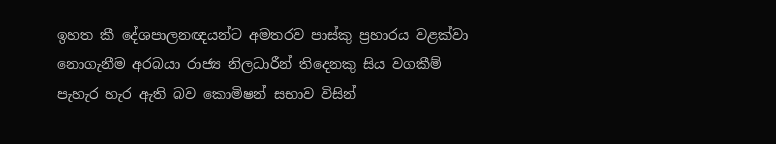ඉහත කී දේශපාලනඥයන්ට අමතරව පාස්කු ප්‍රහාරය වළක්වා නොගැනීම අරබයා රාජ්‍ය නිලධාරීන් තිදෙනකු සිය වගකීම් පැහැර හැර ඇති බව කොමිෂන් සභාව විසින්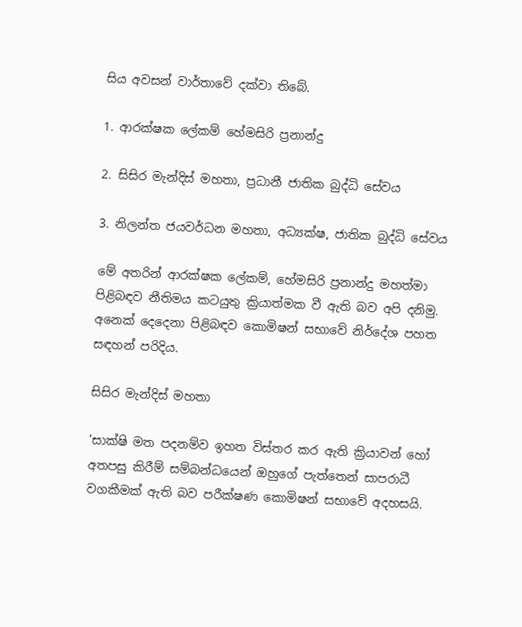සිය අවසන් වාර්තාවේ දක්වා තිබේ.

1. ආරක්ෂක ලේකම් හේමසිරි ප්‍රනාන්දු

2. සිසිර මැන්දිස් මහතා, ප්‍රධානී ජාතික බුද්ධි සේවය

3. නිලන්ත ජයවර්ධන මහතා, අධ්‍යක්ෂ, ජාතික බුද්ධි සේවය

මේ අතරින් ආරක්ෂක ලේකම්, හේමසිරි ප්‍රනාන්දු මහත්මා පිළිබඳව නීතිමය කටයුතු ක්‍රියාත්මක වී ඇති බව අපි දනිමු. අනෙක් දෙදෙනා පිළිබඳව කොමිෂන් සභාවේ නිර්දේශ පහත සඳහන් පරිදිය.

සිසිර මැන්දිස් මහතා

‘සාක්ෂි මත පදනම්ව ඉහත විස්තර කර ඇති ක්‍රියාවන් හෝ අතපසු කිරීම් සම්බන්ධයෙන් ඔහුගේ පැත්තෙන් සාපරාධී වගකීමක් ඇති බව පරීක්ෂණ කොමිෂන් සභාවේ අදහසයි.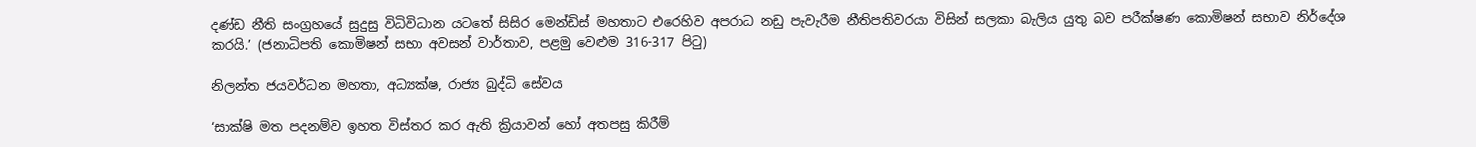දණ්ඩ නීති සංග්‍රහයේ සුදුසු විධිවිධාන යටතේ සිසිර මෙන්ඩිස් මහතාට එරෙහිව අපරාධ නඩු පැවැරීම නීතිපතිවරයා විසින් සලකා බැලිය යුතු බව පරීක්ෂණ කොමිෂන් සභාව නිර්දේශ කරයි.’ (ජනාධිපති කොමිෂන් සභා අවසන් වාර්තාව, පළමු වෙළුම 316-317 පිටු)

නිලන්ත ජයවර්ධන මහතා, අධ්‍යක්ෂ, රාජ්‍ය බුද්ධි සේවය

‘සාක්ෂි මත පදනම්ව ඉහත විස්තර කර ඇති ක්‍රියාවන් හෝ අතපසු කිරීම්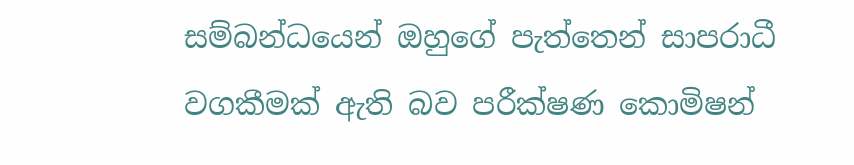සම්බන්ධයෙන් ඔහුගේ පැත්තෙන් සාපරාධී වගකීමක් ඇති බව පරීක්ෂණ කොමිෂන්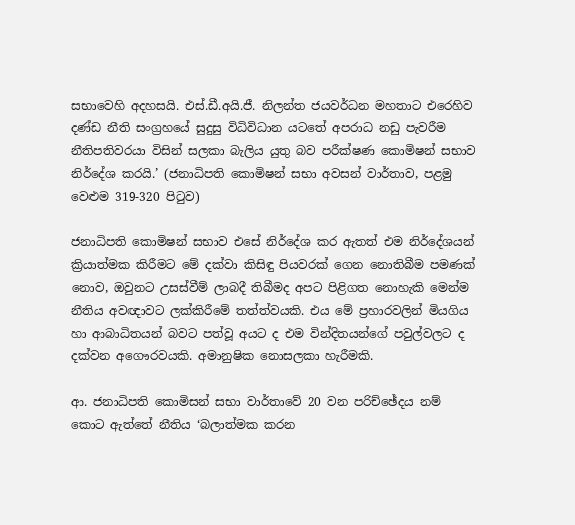සභාවෙහි අදහසයි. එස්.ඩී.අයි.ජී. නිලන්ත ජයවර්ධන මහතාට එරෙහිව දණ්ඩ නීති සංග්‍රහයේ සුදුසු විධිවිධාන යටතේ අපරාධ නඩු පැවරීම නීතිපතිවරයා විසින් සලකා බැලිය යුතු බව පරීක්ෂණ කොමිෂන් සභාව නිර්දේශ කරයි.’ (ජනාධිපති කොමිෂන් සභා අවසන් වාර්තාව, පළමු වෙළුම 319-320 පිටුව)

ජනාධිපති කොමිෂන් සභාව එසේ නිර්දේශ කර ඇතත් එම නිර්දේශයන් ක්‍රියාත්මක කිරීමට මේ දක්වා කිසිඳු පියවරක් ගෙන නොතිබීම පමණක් නොව, ඔවුනට උසස්වීම් ලාබදී තිබීමද අපට පිළිගත නොහැකි මෙන්ම නීතිය අවඥාවට ලක්කිරීමේ තත්ත්වයකි. එය මේ ප්‍රහාරවලින් මියගිය හා ආබාධිතයන් බවට පත්වූ අයට ද එම වින්දිතයන්ගේ පවුල්වලට ද දක්වන අගෞරවයකි. අමානුෂික නොසලකා හැරීමකි.

ආ. ජනාධිපති කොමිසන් සභා වාර්තාවේ 20 වන පරිච්ඡේදය නම් කොට ඇත්තේ නීතිය ‘බලාත්මක කරන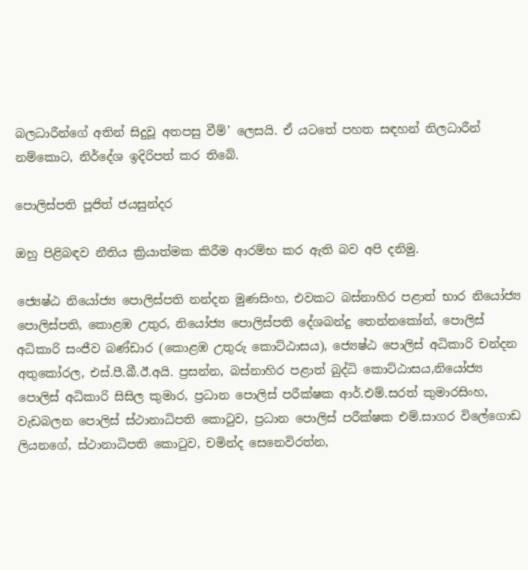බලධාරීන්ගේ අතින් සිදුවූ අතපසු වීම්’ ලෙසයි. ඒ යටතේ පහත සඳහන් නිලධාරීන් නම්කොට, නිර්දේශ ඉදිරිපත් කර තිබේ.

පොලිස්පති පූජිත් ජයසුන්දර

ඔහු පිළිබඳව නීතිය ක්‍රියාත්මක කිරීම ආරම්භ කර ඇති බව අපි දනිමු.

ජ්‍යෙෂ්ඨ නියෝජ්‍ය පොලිස්පති නන්දන මුණසිංහ, එවකට බස්නාහිර පළාත් භාර නියෝජ්‍ය පොලිස්පති, කොළඹ උතුර, නියෝජ්‍ය පොලිස්පති දේශබන්දු තෙන්නකෝන්, පොලිස් අධිකාරි සංජීව බණ්ඩාර (කොළඹ උතුරු කොට්ඨාසය), ජ්‍යෙෂ්ඨ පොලිස් අධිකාරි චන්දන අතුකෝරල, එස්.පී.බී.ඊ.අයි. ප්‍රසන්න, බස්නාහිර පළාත් බුද්ධි කොට්ඨාසය,නියෝජ්‍ය පොලිස් අධිකාරි සිසිල කුමාර, ප්‍රධාන පොලිස් පරීක්ෂක ආර්.එම්.සරත් කුමාරසිංහ, වැඩබලන පොලිස් ස්ථානාධිපති කොටුව, ප්‍රධාන පොලිස් පරීක්ෂක එම්.සාගර විලේගොඩ ලියනගේ, ස්ථානාධිපති කොටුව, චමින්ද සෙනෙවිරත්න,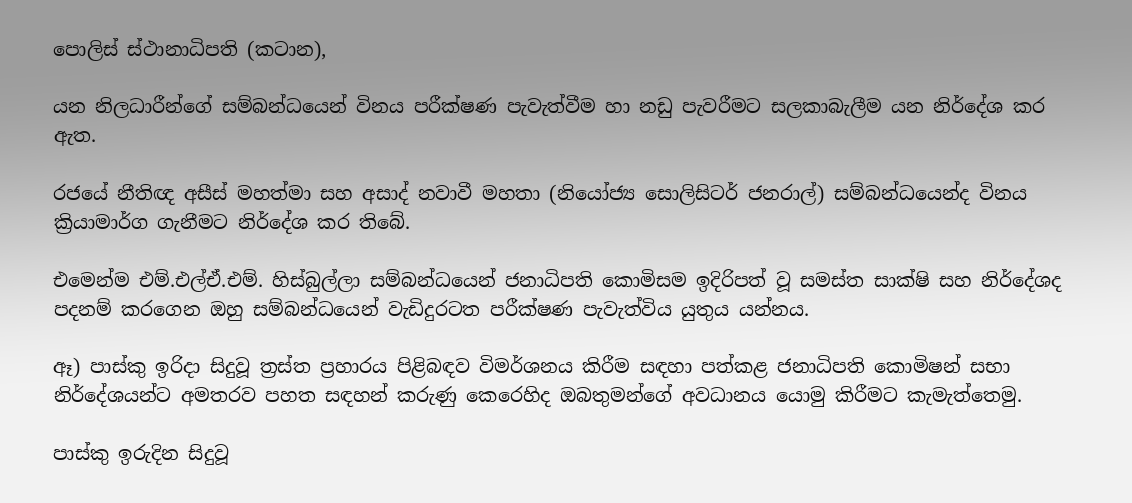පොලිස් ස්ථානාධිපති (කටාන),

යන නිලධාරීන්ගේ සම්බන්ධයෙන් විනය පරීක්ෂණ පැවැත්වීම හා නඩු පැවරීමට සලකාබැලීම යන නිර්දේශ කර ඇත.

රජයේ නීතිඥ අසීස් මහත්මා සහ අසාද් නවාවී මහතා (නියෝජ්‍ය සොලිසිටර් ජනරාල්) සම්බන්ධයෙන්ද විනය ක්‍රියාමාර්ග ගැනීමට නිර්දේශ කර තිබේ.

එමෙන්ම එම්.එල්ඒ.එම්. හිස්බුල්ලා සම්බන්ධයෙන් ජනාධිපති කොමිසම ඉදිරිපත් වූ සමස්ත සාක්ෂි සහ නිර්දේශද පදනම් කරගෙන ඔහු සම්බන්ධයෙන් වැඩිදුරටත පරීක්ෂණ පැවැත්විය යුතුය යන්නය.

ඈ) පාස්කු ඉරිදා සිදුවූ ත්‍රස්ත ප්‍රහාරය පිළිබඳව විමර්ශනය කිරීම සඳහා පත්කළ ජනාධිපති කොමිෂන් සභා නිර්දේශයන්ට අමතරව පහත සඳහන් කරුණු කෙරෙහිද ඔබතුමන්ගේ අවධානය යොමු කිරීමට කැමැත්තෙමු.

පාස්කු ඉරුදින සිදුවූ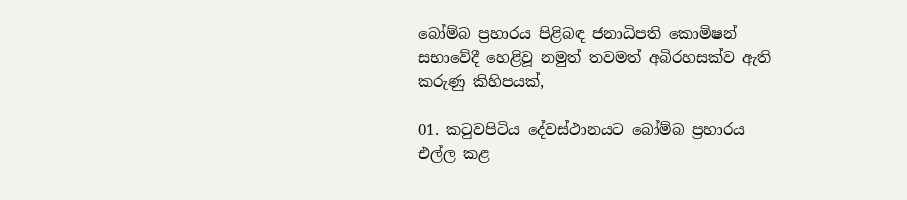බෝම්බ ප්‍රහාරය පිළිබඳ ජනාධිපති කොමිෂන් සභාවේදී හෙළිවූ නමුත් තවමත් අබිරහසක්ව ඇති කරුණු කිහිපයක්,

01. කටුවපිටිය දේවස්ථානයට බෝම්බ ප්‍රහාරය එල්ල කළ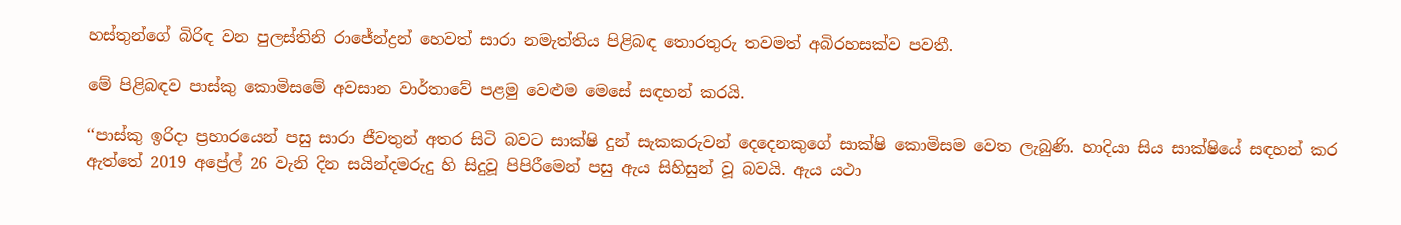හස්තුන්ගේ බිරිඳ වන පුලස්තිනි රාජේන්ද්‍රන් හෙවත් සාරා නමැත්තිය පිළිබඳ තොරතුරු තවමත් අබිරහසක්ව පවතී.

මේ පිළිබඳව පාස්කු කොමිසමේ අවසාන වාර්තාවේ පළමු වෙළුම මෙසේ සඳහන් කරයි.

‘‘පාස්කු ඉරිදා ප්‍රහාරයෙන් පසු සාරා ජීවතුන් අතර සිටි බවට සාක්ෂි දුන් සැකකරුවන් දෙදෙනකුගේ සාක්ෂි කොමිසම වෙත ලැබුණි. හාදියා සිය සාක්ෂියේ සඳහන් කර ඇත්තේ 2019 අප්‍රේල් 26 වැනි දින සයින්දමරුදු හි සිදුවූ පිපිරීමෙන් පසු ඇය සිහිසුන් වූ බවයි. ඇය යථා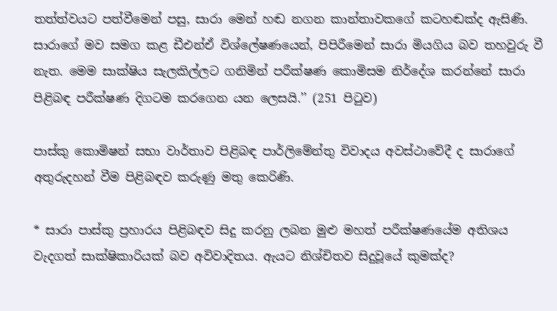තත්ත්වයට පත්වීමෙන් පසු, සාරා මෙන් හඬ නගන කාන්තාවකගේ කටහඬක්ද ඇසිණි. සාරාගේ මව සමග කළ ඩීඑන්ඒ විශ්ලේෂණයෙන්, පිපිරීමෙන් සාරා මියගිය බව තහවුරු වී නැත. මෙම සාක්ෂිය සැලකිල්ලට ගනිමින් පරීක්ෂණ කොමිසම නිර්දේශ කරන්නේ සාරා පිළිබඳ පරීක්ෂණ දිගටම කරගෙන යන ලෙසයි.’’ (251 පිටුව)

පාස්කු කොමිෂන් සභා වාර්තාව පිළිබඳ පාර්ලිමේන්තු විවාදය අවස්ථාවේදී ද සාරාගේ අතුරුදහන් වීම පිළිබඳව කරුණු මතු කෙරිණි.

* සාරා පාස්කු ප්‍රහාරය පිළිබඳව සිදු කරනු ලබන මුළු මහත් පරීක්ෂණයේම අතිශය වැදගත් සාක්ෂිකාරියක් බව අවිවාදිතය. ඇයට නිශ්චිතව සිදුවූයේ කුමක්ද?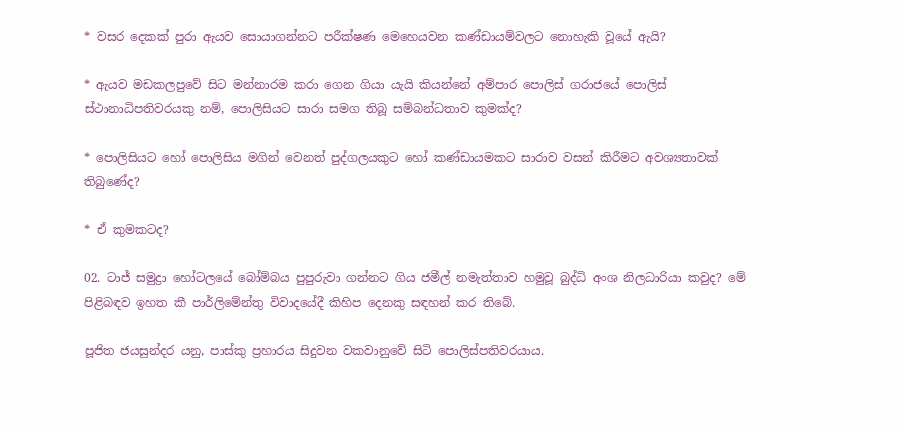* වසර දෙකක් පුරා ඇයව සොයාගන්නට පරීක්ෂණ මෙහෙයවන කණ්ඩායම්වලට නොහැකි වූයේ ඇයි?

* ඇයව මඩකලපුවේ සිට මන්නාරම කරා ගෙන ගියා යැයි කියන්නේ අම්පාර පොලිස් ගරාජයේ පොලිස් ස්ථානාධිපතිවරයකු නම්, පොලිසියට සාරා සමග තිබූ සම්බන්ධතාව කුමක්ද?

* පොලිසියට හෝ පොලිසිය මගින් වෙනත් පුද්ගලයකුට හෝ කණ්ඩායමකට සාරාව වසන් කිරීමට අවශ්‍යතාවක් තිබුණේද?

* ඒ කුමකටද?

02. ටාජ් සමුද්‍රා හෝටලයේ බෝම්බය පුපුරුවා ගන්නට ගිය ජමීල් නමැත්තාව හමුවූ බුද්ධි අංශ නිලධාරියා කවුද? මේ පිළිබඳව ඉහත කී පාර්ලිමේන්තු විවාදයේදී කිහිප දෙනකු සඳහන් කර තිබේ.

පූජිත ජයසුන්දර යනු, පාස්කු ප්‍රහාරය සිදුවන වකවානුවේ සිටි පොලිස්පතිවරයාය.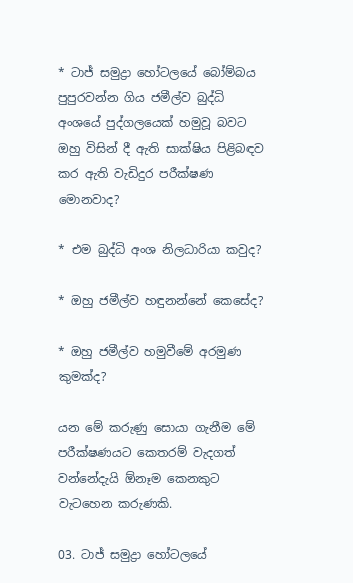* ටාජ් සමුද්‍රා හෝටලයේ බෝම්බය පුපුරවන්න ගිය ජමීල්ව බුද්ධි අංශයේ පුද්ගලයෙක් හමුවූ බවට ඔහු විසින් දී ඇති සාක්ෂිය පිළිබඳව කර ඇති වැඩිදුර පරීක්ෂණ මොනවාද?

* එම බුද්ධි අංශ නිලධාරියා කවුද?

* ඔහු ජමීල්ව හඳුනන්නේ කෙසේද?

* ඔහු ජමීල්ව හමුවීමේ අරමුණ කුමක්ද?

යන මේ කරුණු සොයා ගැනීම මේ පරීක්ෂණයට කෙතරම් වැදගත් වන්නේදැයි ඕනෑම කෙනකුට වැටහෙන කරුණකි.

03. ටාජ් සමුද්‍රා හෝටලයේ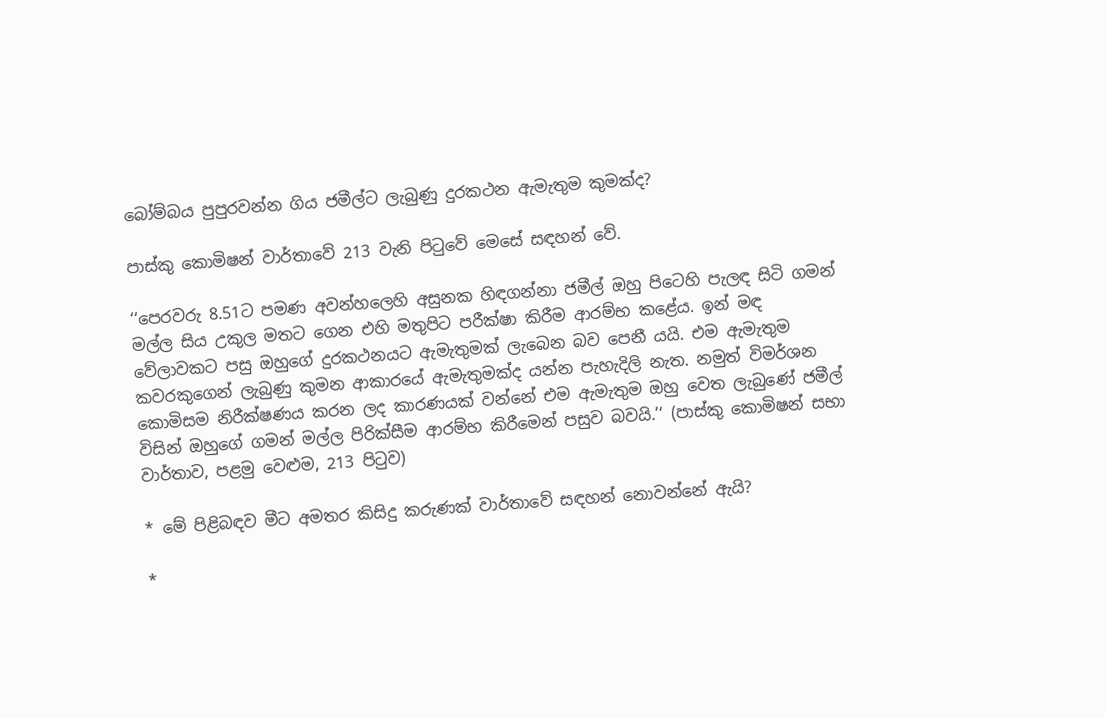බෝම්බය පුපුරවන්න ගිය ජමීල්ට ලැබුණු දුරකථන ඇමැතුම කුමක්ද?

පාස්කු කොමිෂන් වාර්තාවේ 213 වැනි පිටුවේ මෙසේ සඳහන් වේ.

‘‘පෙරවරු 8.51ට පමණ අවන්හලෙහි අසුනක හිඳගන්නා ජමීල් ඔහු පිටෙහි පැලඳ සිටි ගමන් මල්ල සිය උකුල මතට ගෙන එහි මතුපිට පරීක්ෂා කිරීම ආරම්භ කළේය. ඉන් මඳ වේලාවකට පසු ඔහුගේ දුරකථනයට ඇමැතුමක් ලැබෙන බව පෙනී යයි. එම ඇමැතුම කවරකුගෙන් ලැබුණු කුමන ආකාරයේ ඇමැතුමක්ද යන්න පැහැදිලි නැත. නමුත් විමර්ශන කොමිසම නිරීක්ෂණය කරන ලද කාරණයක් වන්නේ එම ඇමැතුම ඔහු වෙත ලැබුණේ ජමීල් විසින් ඔහුගේ ගමන් මල්ල පිරික්සීම ආරම්භ කිරීමෙන් පසුව බවයි.’‘ (පාස්කු කොමිෂන් සභා වාර්තාව, පළමු වෙළුම, 213 පිටුව)

* මේ පිළිබඳව මීට අමතර කිසිදු කරුණක් වාර්තාවේ සඳහන් නොවන්නේ ඇයි?

*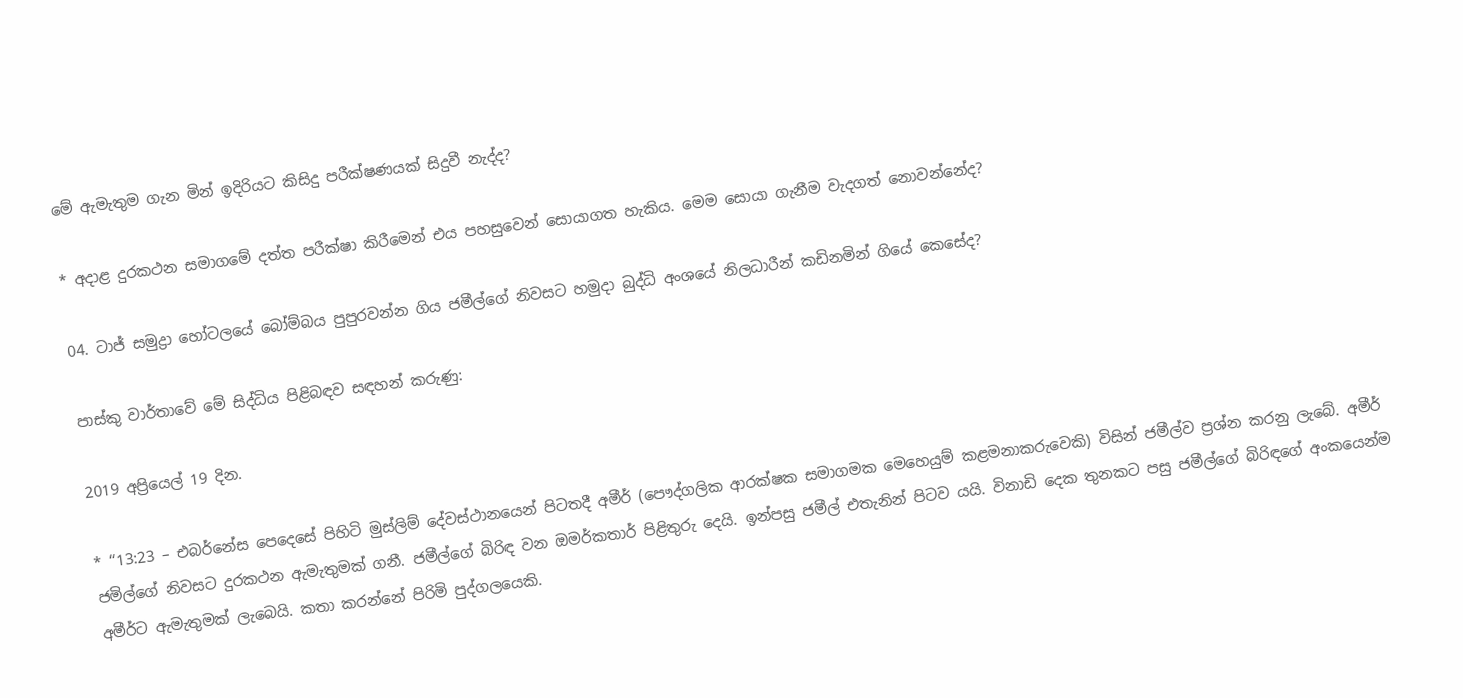මේ ඇමැතුම ගැන මින් ඉදිරියට කිසිදු පරීක්ෂණයක් සිදුවී නැද්ද?

* අදාළ දුරකථන සමාගමේ දත්ත පරීක්ෂා කිරීමෙන් එය පහසුවෙන් සොයාගත හැකිය. මෙම සොයා ගැනීම වැදගත් නොවන්නේද?

04. ටාජ් සමුද්‍රා හෝටලයේ බෝම්බය පුපුරවන්න ගිය ජමීල්ගේ නිවසට හමුදා බුද්ධි අංශයේ නිලධාරීන් කඩිනමින් ගියේ කෙසේද?

පාස්කු වාර්තාවේ මේ සිද්ධිය පිළිබඳව සඳහන් කරුණු:

2019 අප්‍රියෙල් 19 දින.

* ‘‘13:23 – එබර්නේස පෙදෙසේ පිහිටි මුස්ලිම් දේවස්ථානයෙන් පිටතදී අමීර් (පෞද්ගලික ආරක්ෂක සමාගමක මෙහෙයුම් කළමනාකරුවෙකි) විසින් ජමීල්ව ප්‍රශ්න කරනු ලැබේ. අමීර් ජමිල්ගේ නිවසට දුරකථන ඇමැතුමක් ගනී. ජමීල්ගේ බිරිඳ වන ඔමර්කතාර් පිළිතුරු දෙයි. ඉන්පසු ජමීල් එතැනින් පිටව යයි. විනාඩි දෙක තුනකට පසු ජමීල්ගේ බිරිඳගේ අංකයෙන්ම අමීර්ට ඇමැතුමක් ලැබෙයි. කතා කරන්නේ පිරිමි පුද්ගලයෙකි.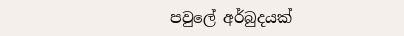පවුලේ අර්බුදයක්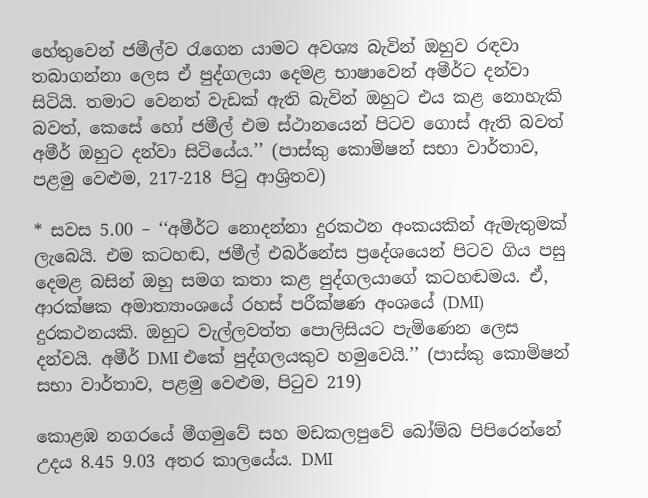හේතුවෙන් ජමීල්ව රැගෙන යාමට අවශ්‍ය බැවින් ඔහුව රඳවා තබාගන්නා ලෙස ඒ පුද්ගලයා දෙමළ භාෂාවෙන් අමීර්ට දන්වා සිටියි. තමාට වෙනත් වැඩක් ඇති බැවින් ඔහුට එය කළ නොහැකි බවත්, කෙසේ හෝ ජමීල් එම ස්ථානයෙන් පිටව ගොස් ඇති බවත් අමීර් ඔහුට දන්වා සිටියේය.’’ (පාස්කු කොමිෂන් සභා වාර්තාව, පළමු වෙළුම, 217-218 පිටු ආශ්‍රිතව)

* සවස 5.00 – ‘‘අමීර්ට නොදන්නා දුරකථන අංකයකින් ඇමැතුමක් ලැබෙයි. එම කටහඬ, ජමීල් එබර්නේස ප්‍රදේශයෙන් පිටව ගිය පසු දෙමළ බසින් ඔහු සමග කතා කළ පුද්ගලයාගේ කටහඬමය. ඒ, ආරක්ෂක අමාත්‍යාංශයේ රහස් පරීක්ෂණ අංශයේ (DMI) දුරකථනයකි. ඔහුට වැල්ලවත්ත පොලිසියට පැමිණෙන ලෙස දන්වයි. අමීර් DMI එකේ පුද්ගලයකුව හමුවෙයි.’’ (පාස්කු කොමිෂන් සභා වාර්තාව, පළමු වෙළුම, පිටුව 219)

කොළඹ නගරයේ මීගමුවේ සහ මඩකලපුවේ බෝම්බ පිපිරෙන්නේ උදය 8.45 9.03 අතර කාලයේය. DMI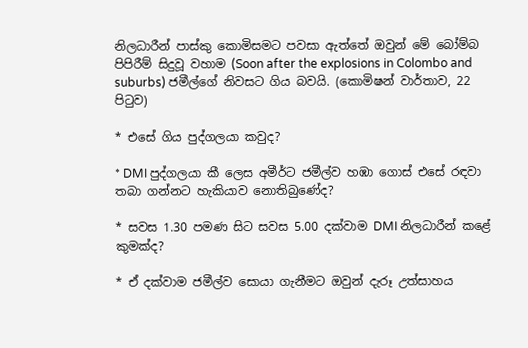නිලධාරීන් පාස්කු කොමිසමට පවසා ඇත්තේ ඔවුන් මේ බෝම්බ පිපිරීම් සිදුවූ වහාම (Soon after the explosions in Colombo and suburbs) ජමීල්ගේ නිවසට ගිය බවයි. (කොමිෂන් වාර්තාව, 22 පිටුව)

* එසේ ගිය පුද්ගලයා කවුද?

* DMI පුද්ගලයා කී ලෙස අමීර්ට ජමීල්ව හඹා ගොස් එසේ රඳවා තබා ගන්නට හැකියාව නොතිබුණේද?

* සවස 1.30 පමණ සිට සවස 5.00 දක්වාම DMI නිලධාරීන් කළේ කුමක්ද?

* ඒ දක්වාම ජමීල්ව සොයා ගැනීමට ඔවුන් දැරූ උත්සාහය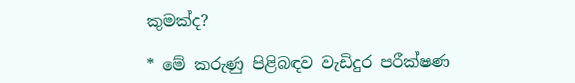කුමක්ද?

* මේ කරුණු පිළිබඳව වැඩිදුර පරීක්ෂණ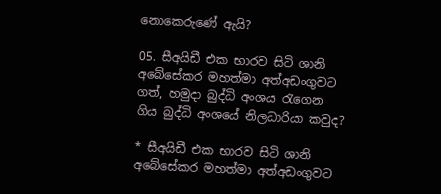නොකෙරුණේ ඇයි?

05. සීඅයිඩී එක භාරව සිටි ශානි අබේසේකර මහත්මා අත්අඩංගුවට ගත්, හමුදා බුද්ධි අංශය රැගෙන ගිය බුද්ධි අංශයේ නිලධාරියා කවුද?

* සීඅයිඩී එක භාරව සිටි ශානි අබේසේකර මහත්මා අත්අඩංගුවට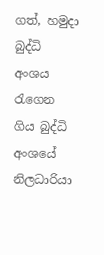ගත්, හමුදා බුද්ධි අංශය රැගෙන ගිය බුද්ධි අංශයේ නිලධාරියා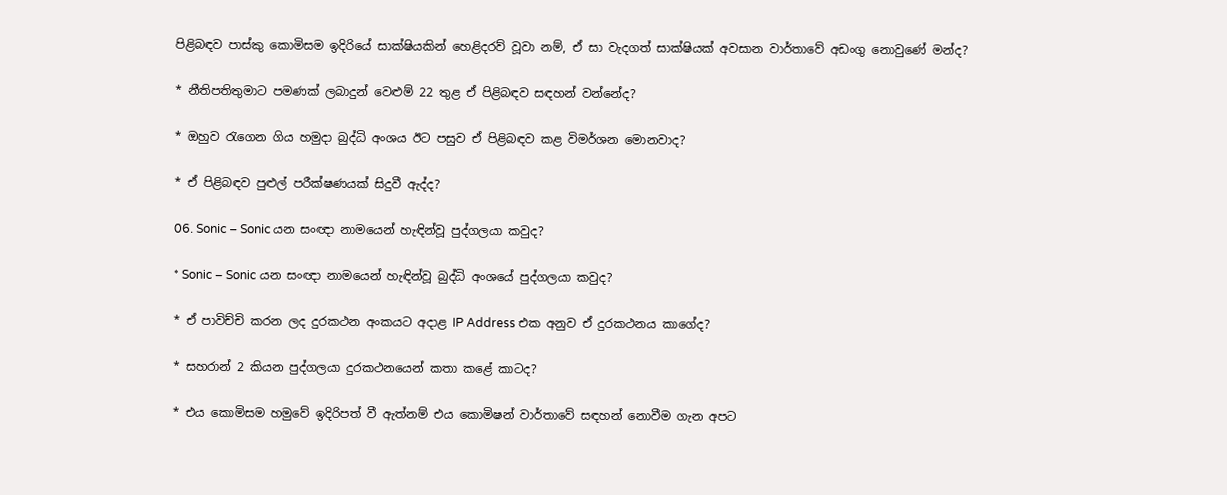පිළිබඳව පාස්කු කොමිසම ඉදිරියේ සාක්ෂියකින් හෙළිදරව් වූවා නම්, ඒ සා වැදගත් සාක්ෂියක් අවසාන වාර්තාවේ අඩංගු නොවුණේ මන්ද?

* නීතිපතිතුමාට පමණක් ලබාදුන් වෙළුම් 22 තුළ ඒ පිළිබඳව සඳහන් වන්නේද?

* ඔහුව රැගෙන ගිය හමුදා බුද්ධි අංශය ඊට පසුව ඒ පිළිබඳව කළ විමර්ශන මොනවාද?

* ඒ පිළිබඳව පුළුල් පරීක්ෂණයක් සිදුවී ඇද්ද?

06. Sonic – Sonic යන සංඥා නාමයෙන් හැඳින්වූ පුද්ගලයා කවුද?

* Sonic – Sonic යන සංඥා නාමයෙන් හැඳින්වූ බුද්ධි අංශයේ පුද්ගලයා කවුද?

* ඒ පාවිච්චි කරන ලද දුරකථන අංකයට අදාළ IP Address එක අනුව ඒ දුරකථනය කාගේද?

* සහරාන් 2 කියන පුද්ගලයා දුරකථනයෙන් කතා කළේ කාටද?

* එය කොමිසම හමුවේ ඉදිරිපත් වී ඇත්නම් එය කොමිෂන් වාර්තාවේ සඳහන් නොවීම ගැන අපට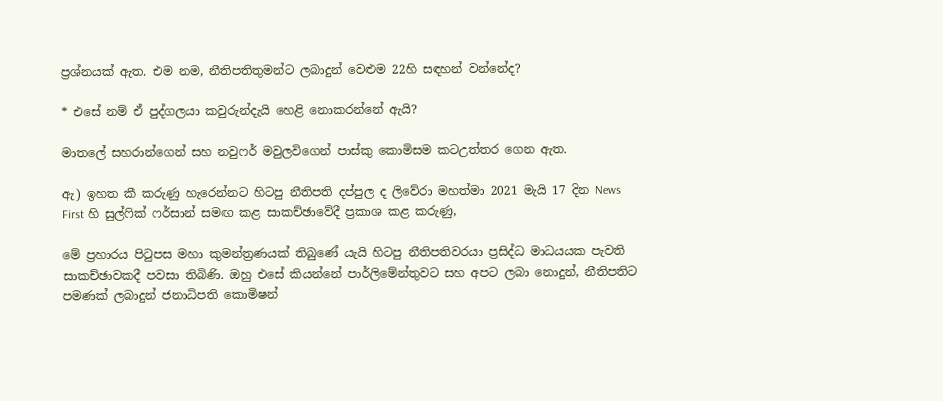ප්‍රශ්නයක් ඇත. එම නම, නීතිපතිතුමන්ට ලබාදුන් වෙළුම 22හි සඳහන් වන්නේද?

* එසේ නම් ඒ පුද්ගලයා කවුරුන්දැයි හෙළි නොකරන්නේ ඇයි?

මාතලේ සහරාන්ගෙන් සහ නවුෆර් මවුලවිගෙන් පාස්කු කොමිසම කටඋත්තර ගෙන ඇත.

ඇ) ඉහත කී කරුණු හැරෙන්නට හිටපු නීතිපති දප්පුල ද ලිවේරා මහත්මා 2021 මැයි 17 දින News First හි සුල්ෆික් ෆර්සාන් සමඟ කළ සාකච්ඡාවේදී ප්‍රකාශ කළ කරුණු,

මේ ප්‍රහාරය පිටුපස මහා කුමන්ත්‍රණයක් තිබුණේ යැයි හිටපු නීතිපතිවරයා ප්‍රසිද්ධ මාධයයක පැවති සාකච්ඡාවකදී පවසා තිබිණි. ඔහු එසේ කියන්නේ පාර්ලිමේන්තුවට සහ අපට ලබා නොදුන්, නීතිපතිට පමණක් ලබාදුන් ජනාධිපති කොමිෂන්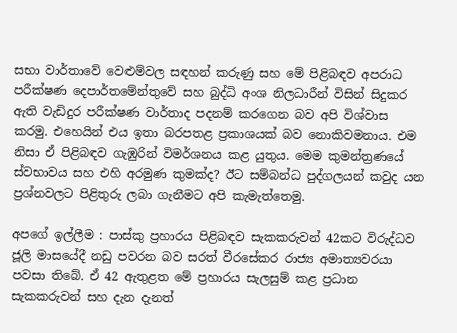සභා වාර්තාවේ වෙළුම්වල සඳහන් කරුණු සහ මේ පිළිබඳව අපරාධ පරීක්ෂණ දෙපාර්තමේන්තුවේ සහ බුද්ධි අංශ නිලධාරීන් විසින් සිදුකර ඇති වැඩිදුර පරීක්ෂණ වාර්තාද පදනම් කරගෙන බව අපි විශ්වාස කරමු. එහෙයින් එය ඉතා බරපතළ ප්‍රකාශයක් බව නොකිවමනාය. එම නිසා ඒ පිළිබඳව ගැඹුරින් විමර්ශනය කළ යුතුය. මෙම කුමන්ත්‍රණයේ ස්වභාවය සහ එහි අරමුණ කුමක්ද? ඊට සම්බන්ධ පුද්ගලයන් කවුද යන ප්‍රශ්නවලට පිළිතුරු ලබා ගැනීමට අපි කැමැත්තෙමු.

අපගේ ඉල්ලීම : පාස්කු ප්‍රහාරය පිළිබඳව සැකකරුවන් 42කට විරුද්ධව ජූලි මාසයේදී නඩු පවරන බව සරත් වීරසේකර රාජ්‍ය අමාත්‍යවරයා පවසා තිබේ. ඒ 42 ඇතුළත මේ ප්‍රහාරය සැලසුම් කළ ප්‍රධාන සැකකරුවන් සහ දැන දැනත්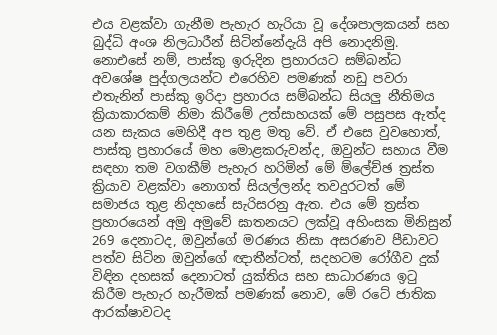එය වළක්වා ගැනීම පැහැර හැරියා වූ දේශපාලකයන් සහ බුද්ධි අංශ නිලධාරීන් සිටින්නේදැයි අපි නොදනිමු. නොඑසේ නම්, පාස්කු ඉරුදින ප්‍රහාරයට සම්බන්ධ අවශේෂ පුද්ගලයන්ට එරෙහිව පමණක් නඩු පවරා එතැනින් පාස්කු ඉරිදා ප්‍රහාරය සම්බන්ධ සියලු නීතිමය ක්‍රියාකාරකම් නිමා කිරීමේ උත්සාහයක් මේ පසුපස ඇත්ද යන සැකය මෙහිදී අප තුළ මතු වේ. ඒ එසෙ වුවහොත්, පාස්කු ප්‍රහාරයේ මහ මොළකරුවන්ද, ඔවුන්ට සහාය වීම සඳහා තම වගකීම් පැහැර හරිමින් මේ ම්ලේච්ඡ ත්‍රස්ත ක්‍රියාව වළක්වා නොගත් සියල්ලන්ද තවදුරටත් මේ සමාජය තුළ නිදහසේ සැරිසරනු ඇත. එය මේ ත්‍රස්ත ප්‍රහාරයෙන් අමු අමුවේ ඝාතනයට ලක්වූ අහිංසක මිනිසුන් 269 දෙනාටද, ඔවුන්ගේ මරණය නිසා අසරණව පීඩාවට පත්ව සිටින ඔවුන්ගේ ඥාතීන්ටත්, සදහටම රෝගීව දුක් විඳින දහසක් දෙනාටත් යුක්තිය සහ සාධාරණය ඉටු කිරීම පැහැර හැරීමක් පමණක් නොව, මේ රටේ ජාතික ආරක්ෂාවටද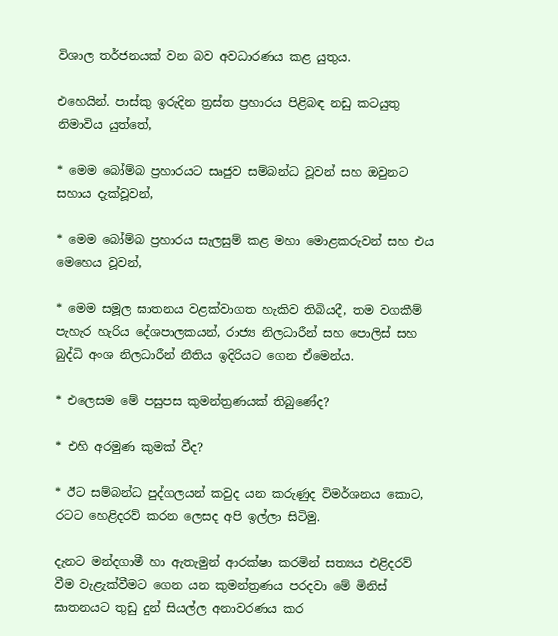විශාල තර්ජනයක් වන බව අවධාරණය කළ යුතුය.

එහෙයින්. පාස්කු ඉරුදින ත්‍රස්ත ප්‍රහාරය පිළිබඳ නඩු කටයුතු නිමාවිය යුත්තේ,

* මෙම බෝම්බ ප්‍රහාරයට සෘජුව සම්බන්ධ වූවන් සහ ඔවුනට සහාය දැක්වූවන්,

* මෙම බෝම්බ ප්‍රහාරය සැලසුම් කළ මහා මොළකරුවන් සහ එය මෙහෙය වූවන්,

* මෙම සමූල ඝාතනය වළක්වාගත හැකිව තිබියදී, තම වගකීම් පැහැර හැරිය දේශපාලකයන්, රාජ්‍ය නිලධාරීන් සහ පොලිස් සහ බුද්ධි අංශ නිලධාරීන් නීතිය ඉදිරියට ගෙන ඒමෙන්ය.

* එලෙසම මේ පසුපස කුමන්ත්‍රණයක් තිබුණේද?

* එහි අරමුණ කුමක් වීද?

* ඊට සම්බන්ධ පුද්ගලයන් කවුද යන කරුණුද විමර්ශනය කොට, රටට හෙළිදරව් කරන ලෙසද අපි ඉල්ලා සිටිමු.

දැනට මන්දගාමී හා ඇතැමුන් ආරක්ෂා කරමින් සත්‍යය එළිදරව් වීම වැළැක්වීමට ගෙන යන කුමන්ත්‍රණය පරදවා මේ මිනිස් ඝාතනයට තුඩු දුන් සියල්ල අනාවරණය කර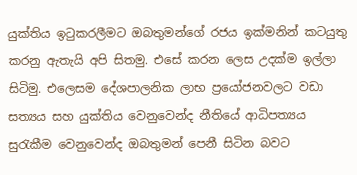යුක්තිය ඉටුකරලීමට ඔබතුමන්ගේ රජය ඉක්මනින් කටයුතු කරනු ඇතැයි අපි සිතමු. එසේ කරන ලෙස උදක්ම ඉල්ලා සිටිමු. එලෙසම දේශපාලනික ලාභ ප්‍රයෝජනවලට වඩා සත්‍යය සහ යුක්තිය වෙනුවෙන්ද නීතියේ ආධිපත්‍යය සුරැකීම වෙනුවෙන්ද ඔබතුමන් පෙනී සිටින බවට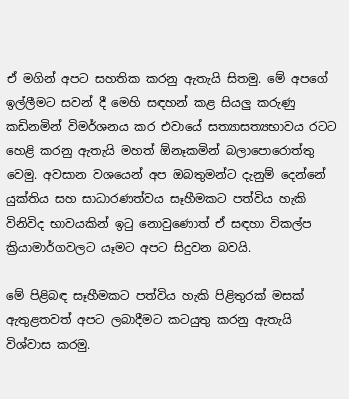ඒ මගින් අපට සහතික කරනු ඇතැයි සිතමු. මේ අපගේ ඉල්ලීමට සවන් දී මෙහි සඳහන් කළ සියලු කරුණු කඩිනමින් විමර්ශනය කර එවායේ සත්‍යාසත්‍යභාවය රටට හෙළි කරනු ඇතැයි මහත් ඕනෑකමින් බලාපොරොත්තු වෙමු. අවසාන වශයෙන් අප ඔබතුමන්ට දැනුම් දෙන්නේ යුක්තිය සහ සාධාරණත්වය සෑහීමකට පත්විය හැකි විනිවිද භාවයකින් ඉටු නොවුණොත් ඒ සඳහා විකල්ප ක්‍රියාමාර්ගවලට යෑමට අපට සිදුවන බවයි.

මේ පිළිබඳ සෑහීමකට පත්විය හැකි පිළිතුරක් මසක් ඇතුළතවත් අපට ලබාදීමට කටයුතු කරනු ඇතැයි විශ්වාස කරමු.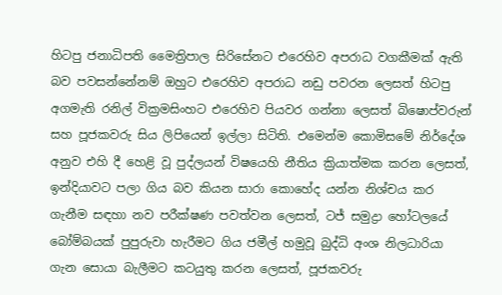හිටපු ජනාධිපති මෛත්‍රිපාල සිරිසේනට එරෙහිව අපරාධ වගකීමක් ඇති බව පවසන්නේනම් ඔහුට එරෙහිව අපරාධ නඩු පවරන ලෙසත් හිටපු අගමැති රනිල් වික්‍රමසිංහට එරෙහිව පියවර ගන්නා ලෙසත් බිෂොප්වරුන් සහ පූජකවරු සිය ලිපියෙන් ඉල්ලා සිටිති. එමෙන්ම කොමිසමේ නිර්දේශ අනුව එහි දී හෙළි වූ පුද්ලයන් විෂයෙහි නීතිය ක්‍රියාත්මක කරන ලෙසත්, ඉන්දියාවට පලා ගිය බව කියන සාරා කොහේද යන්න නිශ්චය කර ගැනීම සඳහා නව පරීක්ෂණ පවත්වන ලෙසත්, ටජ් සමුද්‍රා හෝටලයේ බෝම්බයක් පුපුරුවා හැරීමට ගිය ජමීල් හමුවූ බුද්ධි අංශ නිලධාරියා ගැන සොයා බැලීමට කටයුතු කරන ලෙසත්, පූජකවරු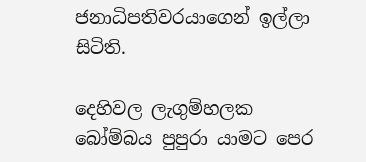ජනාධිපතිවරයාගෙන් ඉල්ලා සිටිති.

දෙහිවල ලැගුම්හලක බෝම්බය පුපුරා යාමට පෙර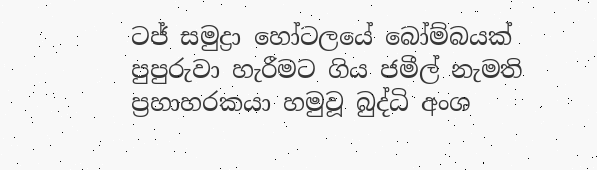ටජ් සමුද්‍රා හෝටලයේ බෝම්බයක් පුපුරුවා හැරීමට ගිය ජමීල් නැමති ප්‍රහාහරකයා හමුවූ බුද්ධි අංශ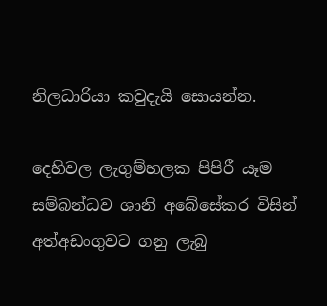නිලධාරියා කවුදැයි සොයන්න.

දෙහිවල ලැගුම්හලක පිපිරී යෑම සම්බන්ධව ශානි අබේසේකර විසින් අත්අඩංගුවට ගනු ලැබු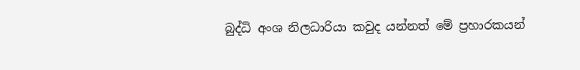බුද්ධි අංශ නිලධාරියා කවුද යන්නත් මේ ප්‍රහාරකයන්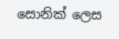සොනික් ලෙස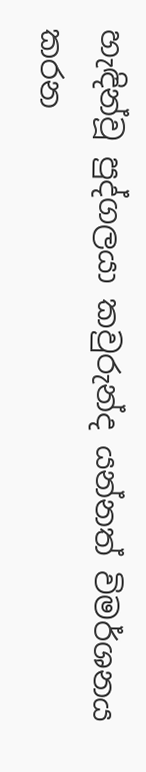හැඳින්වූ පුද්ගලයා කවුරුන්ද යන්නත් විමර්ශනය කරන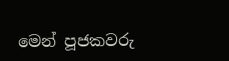මෙන් පූජකවරු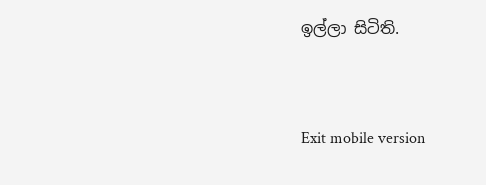ඉල්ලා සිටිති.


Exit mobile version